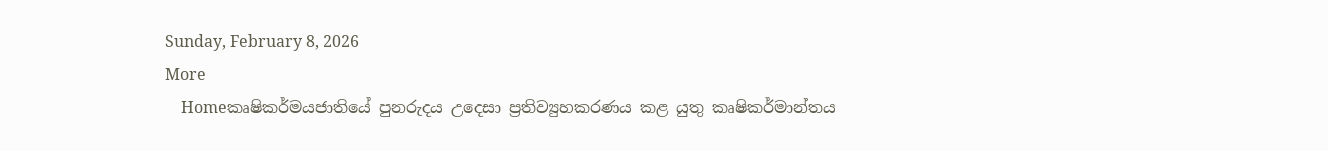Sunday, February 8, 2026
More
    Homeකෘෂිකර්මයජාතියේ පුනරුදය උදෙසා ප්‍රතිව්‍යුහකරණය කළ යුතු කෘෂිකර්මාන්තය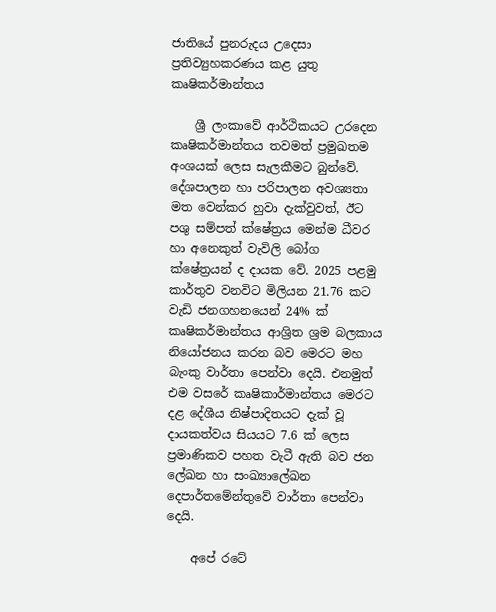ජාතියේ පුනරුදය උදෙසා ප්‍රතිව්‍යුහකරණය කළ යුතු කෘෂිකර්මාන්තය

    ශ්‍රී ලංකාවේ ආර්ථිකයට උරදෙන කෘෂිකර්මාන්තය තවමත් ප්‍රමුඛතම අංශයක් ලෙස සැලකීමට බුන්වේ. දේශපාලන හා පරිපාලන අවශ්‍යතා මත වෙන්කර හුවා දැක්වුවත්, ඊට පශු සම්පත් ක්ෂේත්‍රය මෙන්ම ධීවර හා අනෙකුත් වැවිලි බෝග ක්ෂේත්‍රයන් ද දායක වේ. 2025 පළමු කාර්තුව වනවිට මිලියන 21.76 කට වැඩි ජනගහනයෙන් 24% ක් කෘෂිකර්මාන්තය ආශ්‍රිත ශ්‍රම බලකාය නියෝජනය කරන බව මෙරට මහ බැංකු වාර්තා පෙන්වා දෙයි. එනමුත් එම වසරේ කෘෂිකාර්මාන්තය මෙරට දළ දේශීය නිෂ්පාදිතයට දැක් වූ දායකත්වය සියයට 7.6 ක් ලෙස ප්‍රමාණිකව පහත වැටී ඇති බව ජන ලේඛන හා සංඛ්‍යාලේඛන දෙපාර්තමේන්තුවේ වාර්තා පෙන්වා දෙයි.

    අපේ රටේ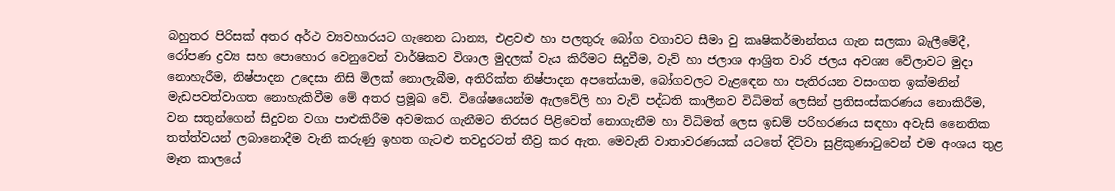බහුතර පිරිසක් අතර අර්ථ ව්‍යවහාරයට ගැනෙන ධාන්‍ය, එළවළු හා පලතුරු බෝග වගාවට සීමා වු කෘෂිකර්මාන්තය ගැන සලකා බැලීමේදී, රෝපණ ද්‍රව්‍ය සහ පොහොර වෙනුවෙන් වාර්ෂිකව විශාල මුදලක් වැය කිරීමට සිදුවීම, වැව් හා ජලාශ ආශ්‍රිත වාරි ජලය අවශ්‍ය වේලාවට මුදා නොහැරීම, නිෂ්පාදන උදෙසා නිසි මිලක් නොලැබීම, අතිරික්ත නිෂ්පාදන අපතේයාම, බෝගවලට වැළඳෙන හා පැතිරයන වසංගත ඉක්මනින් මැඩපවත්වාගත නොහැකිවීම මේ අතර ප්‍රමූඛ වේ. විශේෂයෙන්ම ඇලවේලි හා වැව් පද්ධති කාලීනව විධිමත් ලෙසින් ප්‍රතිසංස්කරණය නොකිරීම, වන සතුන්ගෙන් සිදුවන වගා පාළුකිරීම අවමකර ගැනීමට තිරසර පිළිවෙත් නොගැනීම හා විධිමත් ලෙස ඉඩම් පරිහරණය සඳහා අවැසි නෛතික තත්ත්වයන් ලබානොදීම වැනි කරුණු ඉහත ගැටළු තවදුරටත් තීව්‍ර කර ඇත. මෙවැනි වාතාවරණයක් යටතේ දිට්වා සුළිකුණාටුවෙන් එම අංශය තුළ මෑත කාලයේ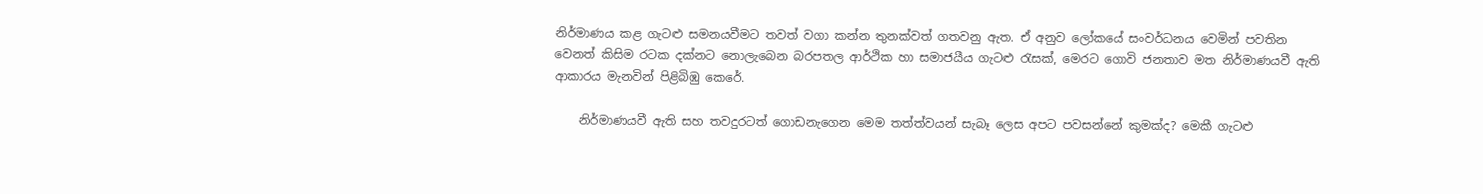නිර්මාණය කළ ගැටළු සමනයවීමට තවත් වගා කන්න තුනක්වත් ගතවනු ඇත. ඒ අනුව ලෝකයේ සංවර්ධනය වෙමින් පවතින වෙනත් කිසිම රටක දක්නට නොලැබෙන බරපතල ආර්ථික හා සමාජයීය ගැටළු රැසක්, මෙරට ගොවි ජනතාව මත නිර්මාණයවී ඇති ආකාරය මැනවින් පිළිබිඹු කෙරේ.

    නිර්මාණයවී ඇති සහ තවදුරටත් ගොඩනැගෙන මෙම තත්ත්වයන් සැබෑ ලෙස අපට පවසන්නේ කුමක්ද? මෙකී ගැටළු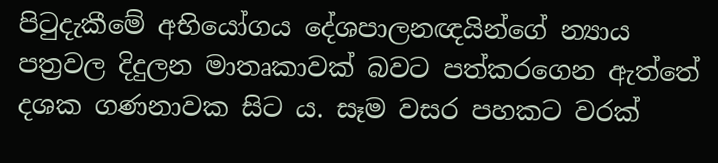පිටුදැකීමේ අභියෝගය දේශපාලනඥයින්ගේ න්‍යාය පත්‍රවල දිදුලන මාතෘකාවක් බවට පත්කරගෙන ඇත්තේ දශක ගණනාවක සිට ය. සෑම වසර පහකට වරක්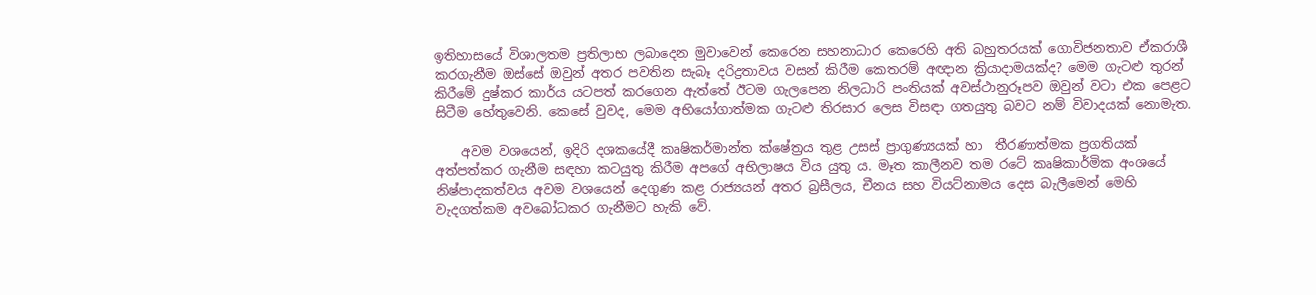ඉතිහාසයේ විශාලතම ප්‍රතිලාභ ලබාදෙන මුවාවෙන් කෙරෙන සහනාධාර කෙරෙහි අති බහුතරයක් ගොවිජනතාව ඒකරාශී කරගැනීම ඔස්සේ ඔවුන් අතර පවතින සැබෑ දරිද්‍රතාවය වසන් කිරීම කෙතරම් අඥාන ක්‍රියාදාමයක්ද? මෙම ගැටළු තුරන් කිරීමේ දුෂ්කර කාර්ය යටපත් කරගෙන ඇත්තේ ඊටම ගැලපෙන නිලධාරි පංතියක් අවස්ථානුරූපව ඔවුන් වටා එක පෙළට සිටීම හේතුවෙනි. කෙසේ වුවද, මෙම අභියෝගාත්මක ගැටළු තිරසාර ලෙස විසඳා ගතයුතු බවට නම් විවාදයක් නොමැත.

    අවම වශයෙන්, ඉදිරි දශකයේදී කෘෂිකර්මාන්ත ක්ෂේත්‍රය තුළ උසස් ප්‍රාගුණ්‍යයක් හා  තීරණාත්මක ප්‍රගතියක් අත්පත්කර ගැනීම සඳහා කටයුතු කිරීම අපගේ අභිලාෂය විය යුතු ය. මෑත කාලීනව තම රටේ කෘෂිකාර්මික අංශයේ නිෂ්පාදකත්වය අවම වශයෙන් දෙගුණ කළ රාජ්‍යයන් අතර බ්‍රසීලය, චීනය සහ වියට්නාමය දෙස බැලීමෙන් මෙහි වැදගත්කම අවබෝධකර ගැනීමට හැකි වේ.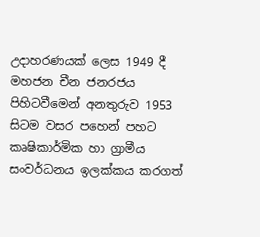උදාහරණයක් ලෙස 1949 දී මහජන චීන ජනරජය පිහිටවීමෙන් අනතුරුව 1953 සිටම වසර පහෙන් පහට කෘෂිකාර්මික හා ග්‍රාමීය සංවර්ධනය ඉලක්කය කරගත්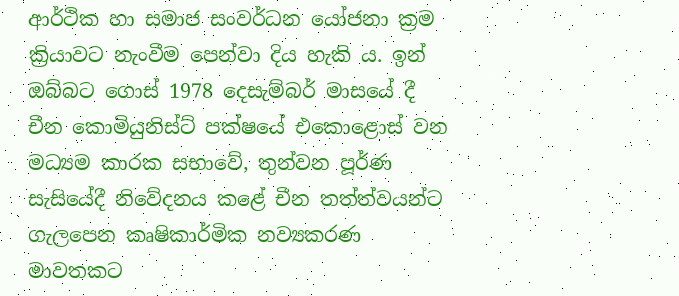ආර්ථික හා සමාජ සංවර්ධන යෝජනා ක්‍රම ක්‍රියාවට නැංවීම පෙන්වා දිය හැකි ය. ඉන් ඔබ්බට ගොස් 1978 දෙසැම්බර් මාසයේ දී චීන කොමියුනිස්ට් පක්ෂයේ එකොළොස් වන මධ්‍යම කාරක සභාවේ, තුන්වන පූර්ණ සැසියේදී නිවේදනය කළේ චීන තත්ත්වයන්ට ගැලපෙන කෘෂිකාර්මික නව්‍යකරණ මාවතකට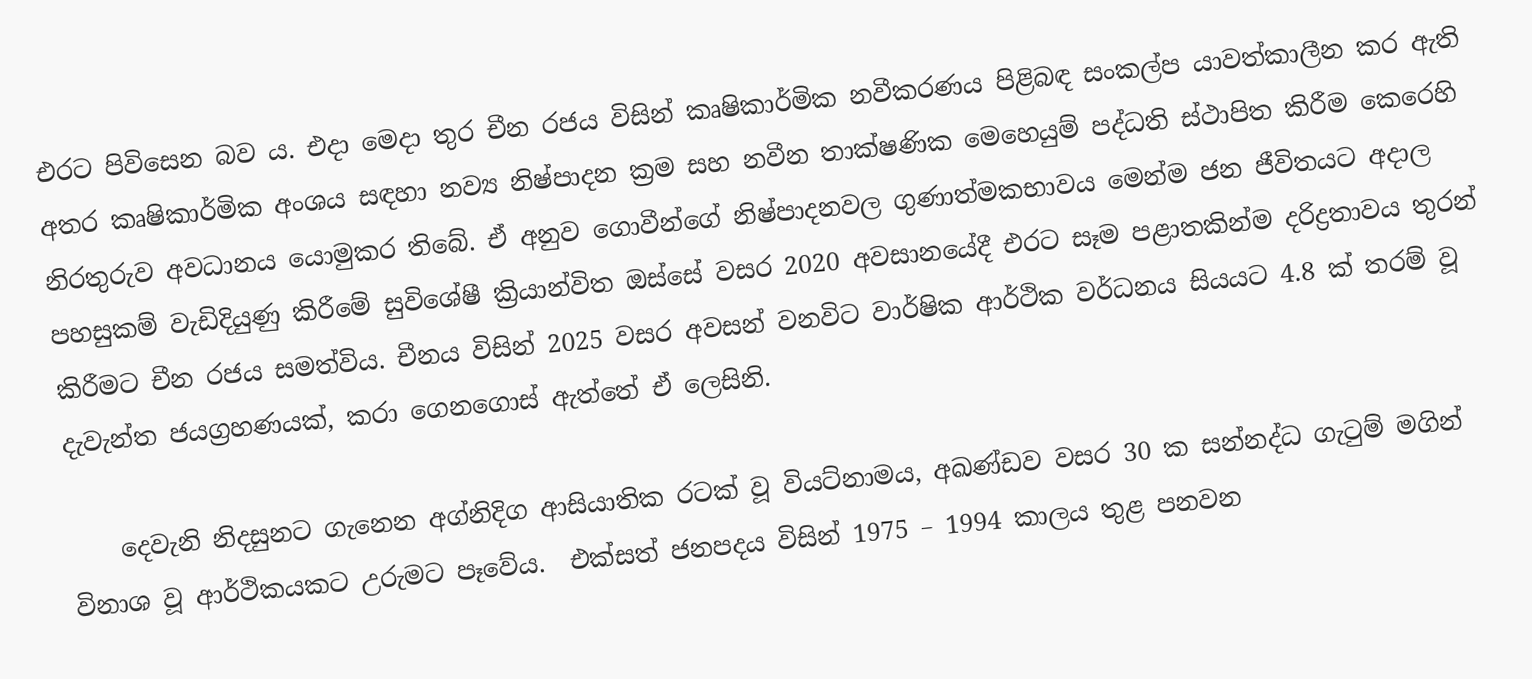එරට පිවිසෙන බව ය. එදා මෙදා තුර චීන රජය විසින් කෘෂිකාර්මික නවීකරණය පිළිබඳ සංකල්ප යාවත්කාලීන කර ඇති අතර කෘෂිකාර්මික අංශය සඳහා නව්‍ය නිෂ්පාදන ක්‍රම සහ නවීන තාක්ෂණික මෙහෙයුම් පද්ධති ස්ථාපිත කිරීම කෙරෙහි නිරතුරුව අවධානය යොමුකර තිබේ. ඒ අනුව ගොවීන්ගේ නිෂ්පාදනවල ගුණාත්මකභාවය මෙන්ම ජන ජීවිතයට අදාල පහසුකම් වැඩිදියුණු කිරීමේ සුවිශේෂී ක්‍රියාන්විත ඔස්සේ වසර 2020 අවසානයේදී එරට සෑම පළාතකින්ම දරිද්‍රතාවය තුරන් කිරීමට චීන රජය සමත්විය. චීනය විසින් 2025 වසර අවසන් වනවිට වාර්ෂික ආර්ථික වර්ධනය සියයට 4.8 ක් තරම් වූ දැවැන්ත ජයග්‍රහණයක්, කරා ගෙනගොස් ඇත්තේ ඒ ලෙසිනි.

    දෙවැනි නිදසුනට ගැනෙන අග්නිදිග ආසියාතික රටක් වූ වියට්නාමය, අඛණ්ඩව වසර 30 ක සන්නද්ධ ගැටුම් මගින් විනාශ වූ ආර්ථිකයකට උරුමට පෑවේය.  එක්සත් ජනපදය විසින් 1975 – 1994 කාලය තුළ පනවන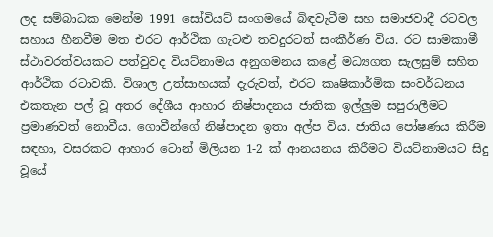ලද සම්බාධක මෙන්ම 1991 සෝවියට් සංගමයේ බිඳවැටීම සහ සමාජවාදී රටවල සහාය හීනවීම මත එරට ආර්ථික ගැටළු තවදුරටත් සංකීර්ණ විය. රට සාමකාමී ස්ථාවරත්වයකට පත්වුවද වියට්නාමය අනුගමනය කළේ මධ්‍යගත සැලසුම් සහිත ආර්ථික රටාවකි. විශාල උත්සාහයක් දැරුවත්, එරට කෘෂිකාර්මික සංවර්ධනය එකතැන පල් වූ අතර දේශීය ආහාර නිෂ්පාදනය ජාතික ඉල්ලුම සපුරාලීමට ප්‍රමාණවත් නොවීය. ගොවීන්ගේ නිෂ්පාදන ඉතා අල්ප විය. ජාතිය පෝෂණය කිරීම සඳහා, වසරකට ආහාර ටොන් මිලියන 1-2 ක් ආනයනය කිරීමට වියට්නාමයට සිදු වූයේ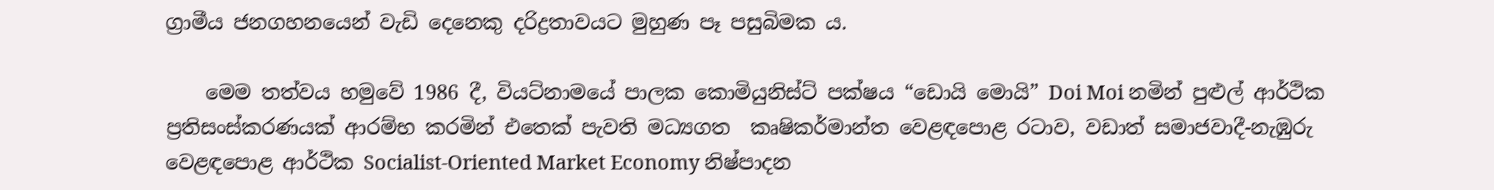ග්‍රාමීය ජනගහනයෙන් වැඩි දෙනෙකු දරිද්‍රතාවයට මුහුණ පෑ පසුබිමක ය.

    මෙම තත්වය හමුවේ 1986 දී, වියට්නාමයේ පාලක කොමියුනිස්ට් පක්ෂය “ඩොයි මොයි” Doi Moi නමින් පුළුල් ආර්ථික ප්‍රතිසංස්කරණයක් ආරම්භ කරමින් එතෙක් පැවති මධ්‍යගත  කෘෂිකර්මාන්ත වෙළඳපොළ රටාව, වඩාත් සමාජවාදී-නැඹුරු වෙළඳපොළ ආර්ථික Socialist-Oriented Market Economy නිෂ්පාදන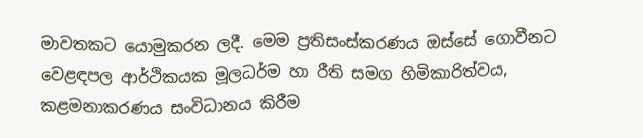මාවතකට යොමුකරන ලදී. මෙම ප්‍රතිසංස්කරණය ඔස්සේ ගොවීනට වෙළඳපල ආර්ථිකයක මූලධර්ම හා රීති සමග හිමිකාරිත්වය, කළමනාකරණය සංවිධානය කිරීම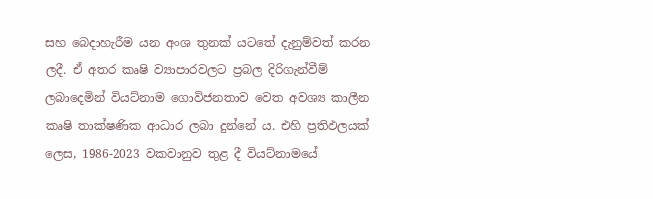සහ බෙදාහැරීම යන අංශ තුනක් යටතේ දැනුම්වත් කරන ලදී. ඒ අතර කෘෂි ව්‍යාපාරවලට ප්‍රබල දිරිගැන්වීම් ලබාදෙමින් වියට්නාම ගොවිජනතාව වෙත අවශ්‍ය කාලීන කෘෂි තාක්ෂණික ආධාර ලබා දුන්නේ ය. එහි ප්‍රතිඵලයක් ලෙස, 1986-2023 වකවානුව තුළ දී වියට්නාමයේ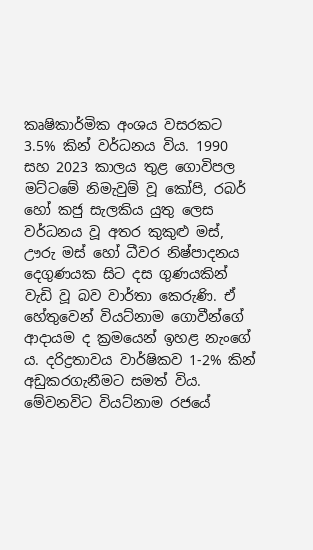කෘෂිකාර්මික අංශය වසරකට 3.5% කින් වර්ධනය විය. 1990 සහ 2023 කාලය තුළ ගොවිපල මට්ටමේ නිමැවුම් වූ කෝපි, රබර් හෝ කජු සැලකිය යුතු ලෙස වර්ධනය වූ අතර කුකුළු මස්, ඌරු මස් හෝ ධීවර නිෂ්පාදනය දෙගුණයක සිට දස ගුණයකින් වැඩි වූ බව වාර්තා කෙරුණි. ඒ හේතුවෙන් වියට්නාම ගොවීන්ගේ ආදායම ද ක්‍රමයෙන් ඉහළ නැංගේ ය. දරිද්‍රතාවය වාර්ෂිකව 1-2% කින් අඩුකරගැනීමට සමත් විය. මේවනවිට වියට්නාම රජයේ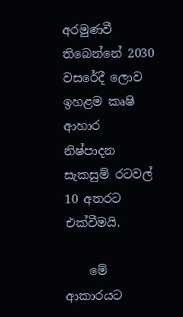අරමුණවී තිබෙන්නේ 2030 වසරේදී ලොව ඉහළම කෘෂි ආහාර නිෂ්පාදන සැකසුම් රටවල් 10 අතරට එක්වීමයි.

    මේ ආකාරයට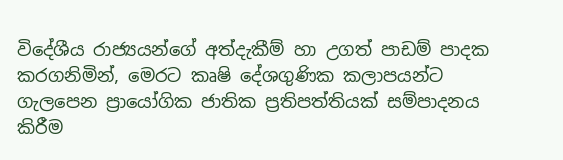විදේශීය රාජ්‍යයන්ගේ අත්දැකීම් හා උගත් පාඩම් පාදක කරගනිමින්, මෙරට කෘෂි දේශගුණික කලාපයන්ට ගැලපෙන ප්‍රායෝගික ජාතික ප්‍රතිපත්තියක් සම්පාදනය කිරීම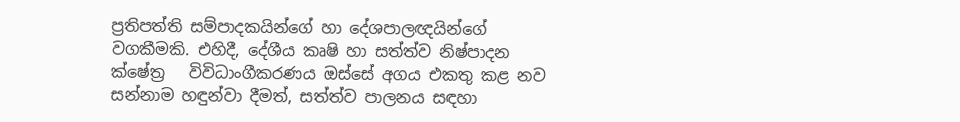ප්‍රතිපත්ති සම්පාදකයින්ගේ හා දේශපාලඥයින්ගේ වගකීමකි. එහිදී, දේශීය කෘෂි හා සත්ත්ව නිෂ්පාදන ක්ෂේත්‍ර   විවිධාංගීකරණය ඔස්සේ අගය එකතු කළ නව සන්නාම හඳුන්වා දීමත්, සත්ත්ව පාලනය සඳහා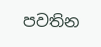පවතින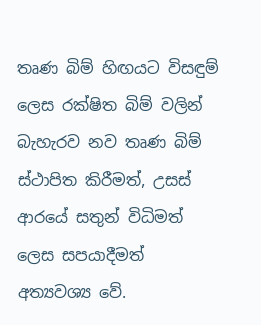තෘණ බිම් හිඟයට විසඳුම් ලෙස රක්ෂිත බිම් වලින් බැහැරව නව තෘණ බිම් ස්ථාපිත කිරීමත්, උසස් ආරයේ සතුන් විධිමත් ලෙස සපයාදීමත් අත්‍යවශ්‍ය වේ.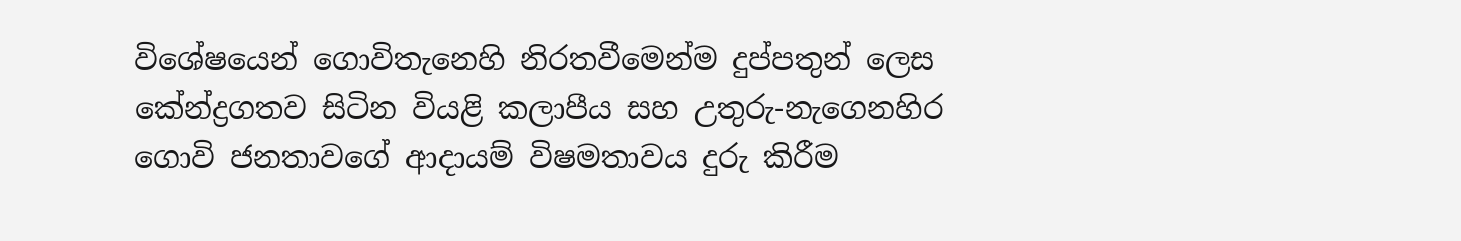විශේෂයෙන් ගොවිතැනෙහි නිරතවීමෙන්ම දුප්පතුන් ලෙස කේන්ද්‍රගතව සිටින වියළි කලාපීය සහ උතුරු-නැගෙනහිර ගොවි ජනතාවගේ ආදායම් විෂමතාවය දුරු කිරීම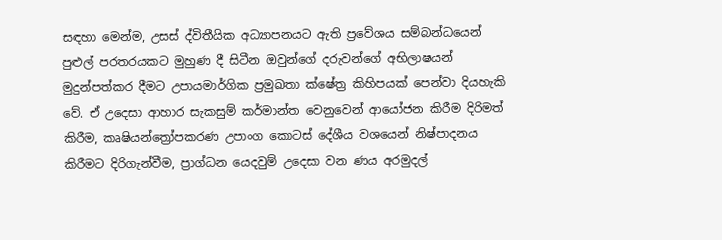සඳහා මෙන්ම, උසස් ද්විතීයික අධ්‍යාපනයට ඇති ප්‍රවේශය සම්බන්ධයෙන් පුළුල් පරතරයකට මුහුණ දී සිටීන ඔවුන්ගේ දරුවන්ගේ අභිලාෂයන් මුදුන්පත්කර දීමට උපායමාර්ගික ප්‍රමුඛතා ක්ෂේත්‍ර කිහිපයක් පෙන්වා දියහැකි වේ. ඒ උදෙසා ආහාර සැකසුම් කර්මාන්ත වෙනුවෙන් ආයෝජන කිරීම දිරිමත් කිරීම, කෘෂියන්ත්‍රෝපකරණ උපාංග කොටස් දේශීය වශයෙන් නිෂ්පාදනය කිරීමට දිරිගැන්වීම, ප්‍රාග්ධන යෙදවුම් උදෙසා වන ණය අරමුදල්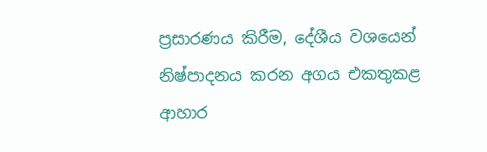ප්‍රසාරණය කිරීම, දේශීය වශයෙන් නිෂ්පාදනය කරන අගය එකතුකළ ආහාර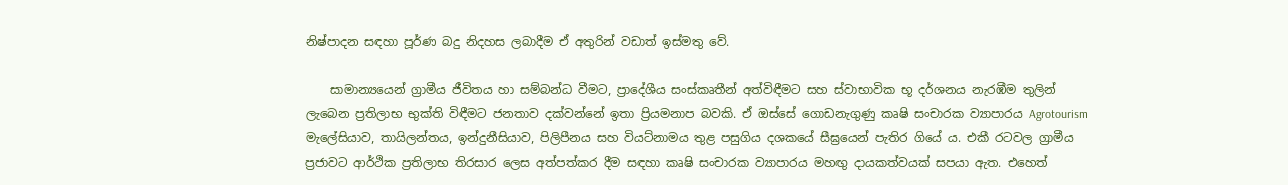නිෂ්පාදන සඳහා පූර්ණ බදු නිදහස ලබාදීම ඒ අතුරින් වඩාත් ඉස්මතු වේ.

    සාමාන්‍යයෙන් ග්‍රාමීය ජීවිතය හා සම්බන්ධ වීමට, ප්‍රාදේශීය සංස්කෘතීන් අත්විඳීමට සහ ස්වාභාවික භූ දර්ශනය නැරඹීම තුලින් ලැබෙන ප්‍රතිලාභ භුක්ති විඳීමට ජනතාව දක්වන්නේ ඉතා ප්‍රියමනාප බවකි. ඒ ඔස්සේ ගොඩනැගුණු කෘෂි සංචාරක ව්‍යාපාරය Agrotourism මැලේසියාව, තායිලන්තය, ඉන්දුනීසියාව, පිලිපීනය සහ වියට්නාමය තුළ පසුගිය දශකයේ සීඝ්‍රයෙන් පැතිර ගියේ ය. එකී රටවල ග්‍රාමීය ප්‍රජාවට ආර්ථික ප්‍රතිලාභ තිරසාර ලෙස අත්පත්කර දීම සඳහා කෘෂි සංචාරක ව්‍යාපාරය මහඟු දායකත්වයක් සපයා ඇත. එහෙත්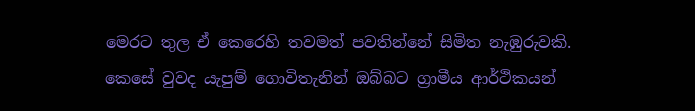මෙරට තුල ඒ කෙරෙහි තවමත් පවතින්නේ සිමිත නැඹුරුවකි. කෙසේ වුවද යැපුම් ගොවිතැනින් ඔබ්බට ග්‍රාමීය ආර්ථිකයන්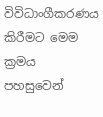විවිධාංගීකරණය කිරීමට මෙම ක්‍රමය පහසුවෙන්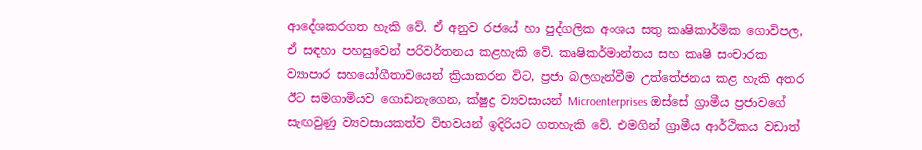ආදේශකරගත හැකි වේ. ඒ අනුව රජයේ හා පුද්ගලික අංශය සතු කෘෂිකාර්මික ගොවිපල, ඒ සඳහා පහසුවෙන් පරිවර්තනය කළහැකි වේ. කෘෂිකර්මාන්තය සහ කෘෂි සංචාරක ව්‍යාපාර සහයෝගීතාවයෙන් ක්‍රියාකරන විට, ප්‍රජා බලගැන්වීම උත්තේජනය කළ හැකි අතර ඊට සමගාමියව ගොඩනැගෙන, ක්ෂුද්‍ර ව්‍යවසායන් Microenterprises ඔස්සේ ග්‍රාමීය ප්‍රජාවගේ සැඟවුණු ව්‍යවසායකත්ව විභවයන් ඉදිරියට ගතහැකි වේ. එමගින් ග්‍රාමීය ආර්ථිකය වඩාත්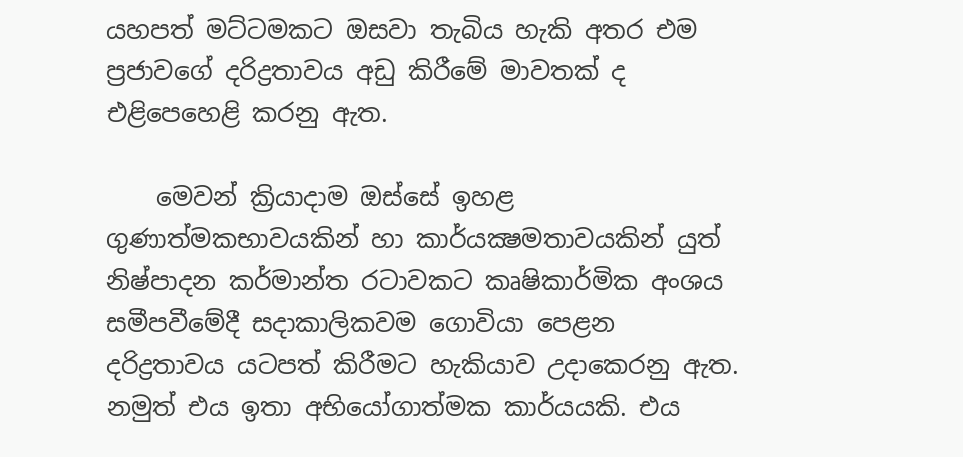යහපත් මට්ටමකට ඔසවා තැබිය හැකි අතර එම ප්‍රජාවගේ දරිද්‍රතාවය අඩු කිරීමේ මාවතක් ද එළිපෙහෙළි කරනු ඇත.

    මෙවන් ක්‍රියාදාම ඔස්සේ ඉහළ ගුණාත්මකභාවයකින් හා කාර්යක්‍ෂමතාවයකින් යුත් නිෂ්පාදන කර්මාන්ත රටාවකට කෘෂිකාර්මික අංශය සමීපවීමේදී සදාකාලිකවම ගොවියා පෙළන දරිද්‍රතාවය යටපත් කිරීමට හැකියාව උදාකෙරනු ඇත. නමුත් එය ඉතා අභියෝගාත්මක කාර්යයකි. එය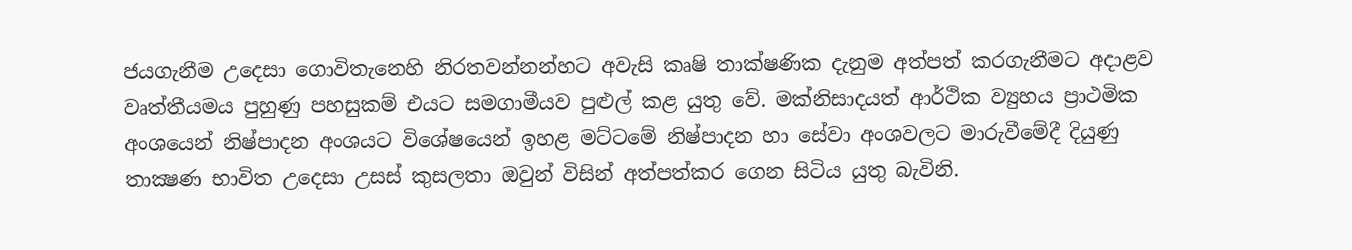ජයගැනීම උදෙසා ගොවිතැනෙහි නිරතවන්නන්හට අවැසි කෘෂි තාක්ෂණික දැනුම අත්පත් කරගැනීමට අදාළව වෘත්තීයමය පුහුණු පහසුකම් එයට සමගාමීයව පුළුල් කළ යුතු වේ. මක්නිසාදයත් ආර්ථික ව්‍යුහය ප්‍රාථමික අංශයෙන් නිෂ්පාදන අංශයට විශේෂයෙන් ඉහළ මට්ටමේ නිෂ්පාදන හා සේවා අංශවලට මාරුවීමේදී දියුණු තාක්‍ෂණ භාවිත උදෙසා උසස් කුසලතා ඔවුන් විසින් අත්පත්කර ගෙන සිටිය යුතු බැවිනි.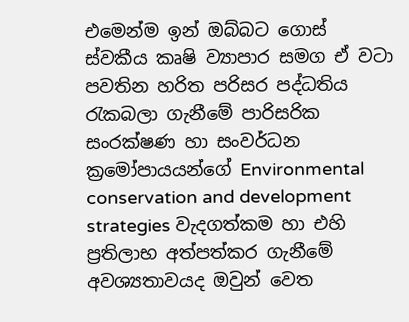එමෙන්ම ඉන් ඔබ්බට ගොස් ස්වකීය කෘෂි ව්‍යාපාර සමග ඒ වටා පවතින හරිත පරිසර පද්ධතිය රැකබලා ගැනීමේ පාරිසරික සංරක්ෂණ හා සංවර්ධන ක්‍රමෝපායයන්ගේ Environmental conservation and development strategies වැදගත්කම හා එහි ප්‍රතිලාභ අත්පත්කර ගැනීමේ අවශ්‍යතාවයද ඔවුන් වෙත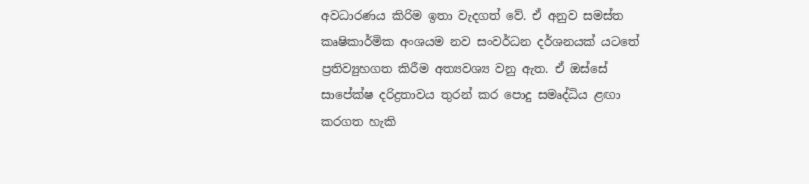අවධාරණය කිරිම ඉතා වැදගත් වේ. ඒ අනුව සමස්ත කෘෂිකාර්මික අංශයම නව සංවර්ධන දර්ශනයක් යටතේ ප්‍රතිව්‍යුහගත කිරීම අත්‍යවශ්‍ය වනු ඇත. ඒ ඔස්සේ සාපේක්ෂ දරිද්‍රතාවය තුරන් කර පොදු සමෘද්ධිය ළඟා කරගත හැකි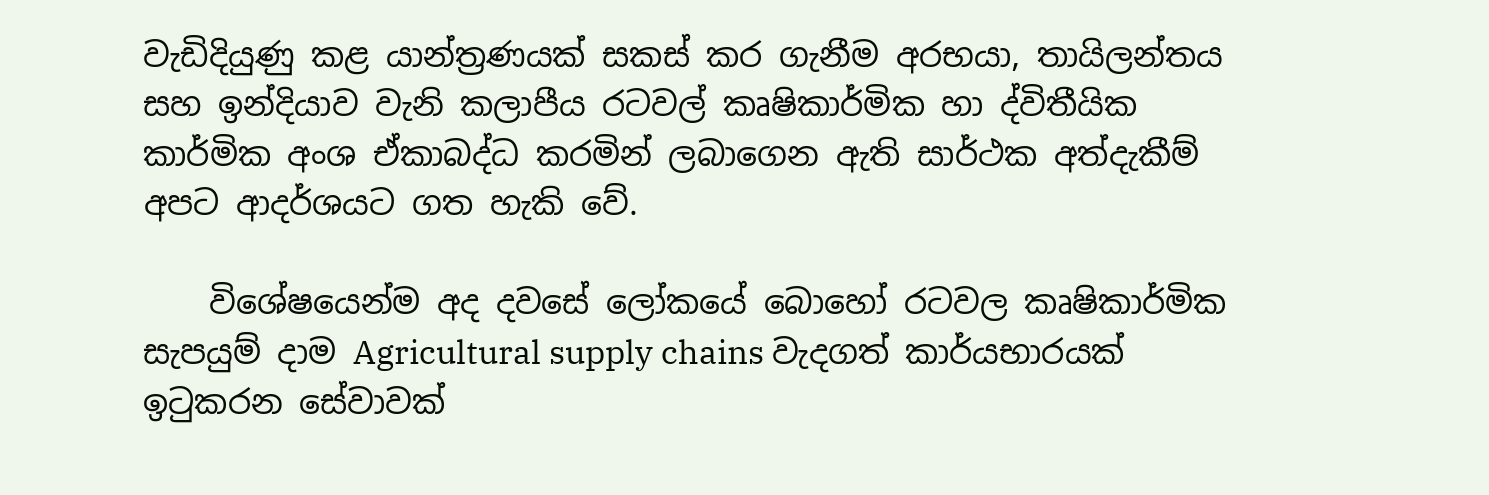වැඩිදියුණු කළ යාන්ත්‍රණයක් සකස් කර ගැනීම අරභයා, තායිලන්තය සහ ඉන්දියාව වැනි කලාපීය රටවල් කෘෂිකාර්මික හා ද්විතීයික කාර්මික අංශ ඒකාබද්ධ කරමින් ලබාගෙන ඇති සාර්ථක අත්දැකීම් අපට ආදර්ශයට ගත හැකි වේ.

    විශේෂයෙන්ම අද දවසේ ලෝකයේ බොහෝ රටවල කෘෂිකාර්මික සැපයුම් දාම Agricultural supply chains වැදගත් කාර්යභාරයක් ඉටුකරන සේවාවක්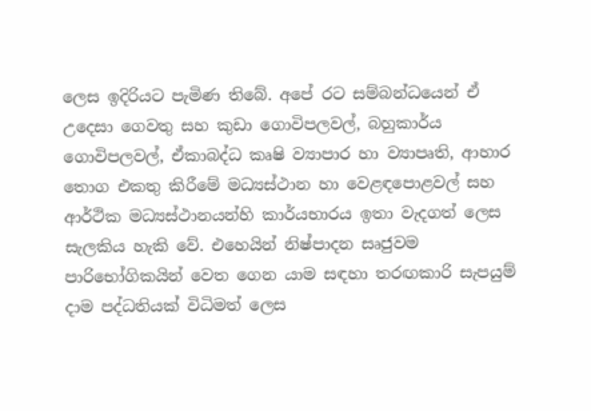ලෙස ඉදිරියට පැමිණ තිබේ. අපේ රට සම්බන්ධයෙන් ඒ උදෙසා ගෙවතු සහ කුඩා ගොවිපලවල්, බහුකාර්ය ගොවිපලවල්, ඒකාබද්ධ කෘෂි ව්‍යාපාර හා ව්‍යාපෘති, ආහාර තොග එකතු කිරීමේ මධ්‍යස්ථාන හා වෙළඳපොළවල් සහ ආර්ථික මධ්‍යස්ථානයන්හි කාර්යභාරය ඉතා වැදගත් ලෙස සැලකිය හැකි වේ. එහෙයින් නිෂ්පාදන සෘජුවම පාරිභෝගිකයින් වෙත ගෙන යාම සඳහා තරඟකාරි සැපයුම් දාම පද්ධතියක් විධිමත් ලෙස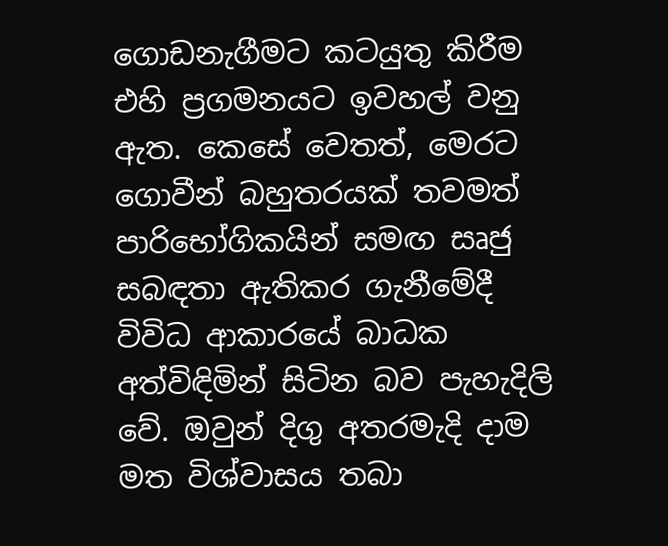ගොඩනැගීමට කටයුතු කිරීම එහි ප්‍රගමනයට ඉවහල් වනු ඇත. කෙසේ වෙතත්, මෙරට ගොවීන් බහුතරයක් තවමත් පාරිභෝගිකයින් සමඟ සෘජු සබඳතා ඇතිකර ගැනීමේදී විවිධ ආකාරයේ බාධක අත්විඳිමින් සිටින බව පැහැදිලි වේ. ඔවුන් දිගු අතරමැදි දාම මත විශ්වාසය තබා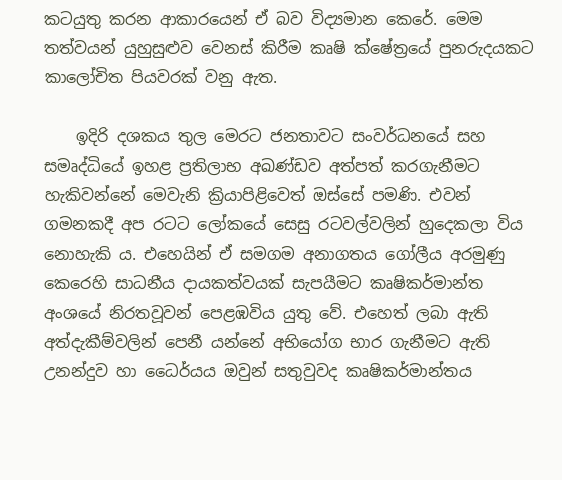කටයුතු කරන ආකාරයෙන් ඒ බව විද්‍යමාන කෙරේ. මෙම තත්වයන් යුහුසුළුව වෙනස් කිරීම කෘෂි ක්ෂේත්‍රයේ පුනරුදයකට කාලෝචිත පියවරක් වනු ඇත.

    ඉදිරි දශකය තුල මෙරට ජනතාවට සංවර්ධනයේ සහ සමෘද්ධියේ ඉහළ ප්‍රතිලාභ අඛණ්ඩව අත්පත් කරගැනීමට හැකිවන්නේ මෙවැනි ක්‍රියාපිළිවෙත් ඔස්සේ පමණි. එවන් ගමනකදී අප රටට ලෝකයේ සෙසු රටවල්වලින් හුදෙකලා විය නොහැකි ය. එහෙයින් ඒ සමගම අනාගතය ගෝලීය අරමුණු කෙරෙහි සාධනීය දායකත්වයක් සැපයීමට කෘෂිකර්මාන්ත අංශයේ නිරතවූවන් පෙළඹවිය යුතු වේ. එහෙත් ලබා ඇති අත්දැකීම්වලින් පෙනී යන්නේ අභියෝග භාර ගැනීමට ඇති උනන්දුව හා ධෛර්යය ඔවුන් සතුවුවද කෘෂිකර්මාන්තය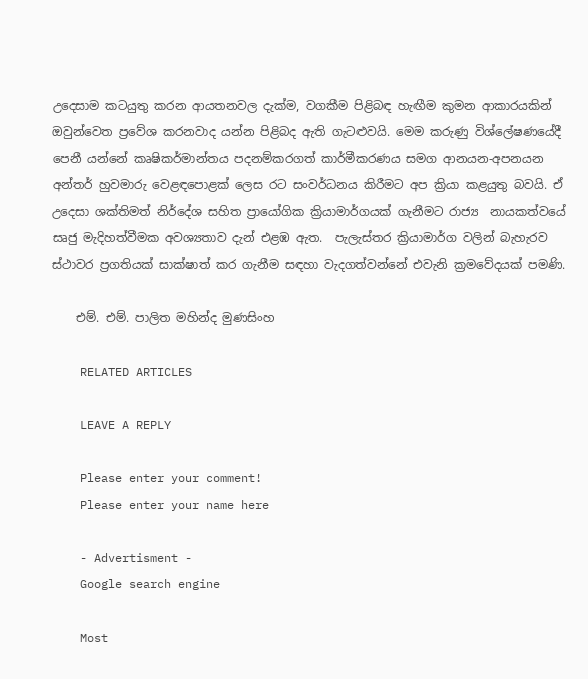උදෙසාම කටයුතු කරන ආයතනවල දැක්ම, වගකීම පිළිබඳ හැඟීම කුමන ආකාරයකින් ඔවුන්වෙත ප්‍රවේශ කරනවාද යන්න පිළිබද ඇති ගැටළුවයි. මෙම කරුණු විශ්ලේෂණයේදී පෙනී යන්නේ කෘෂිකර්මාන්තය පදනම්කරගත් කාර්මීකරණය සමග ආනයන-අපනයන අන්තර් හුවමාරු වෙළඳපොළක් ලෙස රට සංවර්ධනය කිරීමට අප ක්‍රියා කළයුතු බවයි. ඒ උදෙසා ශක්තිමත් නිර්දේශ සහිත ප්‍රායෝගික ක්‍රියාමාර්ගයක් ගැනීමට රාජ්‍ය  නායකත්වයේ සෘජු මැදිහත්වීමක අවශ්‍යතාව දැන් එළඹ ඇත.  පැලැස්තර ක්‍රියාමාර්ග වලින් බැහැරව ස්ථාවර ප්‍රගතියක් සාක්ෂාත් කර ගැනීම සඳහා වැදගත්වන්නේ එවැනි ක්‍රමවේදයක් පමණි.

    එම්. එම්. පාලිත මහින්ද මුණසිංහ

    RELATED ARTICLES

    LEAVE A REPLY

    Please enter your comment!
    Please enter your name here

    - Advertisment -
    Google search engine

    Most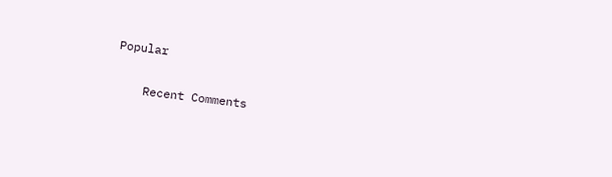Popular

    Recent Comments